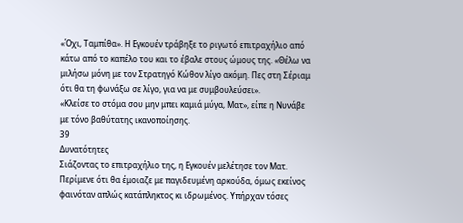«Όχι, Ταμπίθα». Η Εγκουέν τράβηξε το ριγωτό επιτραχήλιο από κάτω από το καπέλο του και το έβαλε στους ώμους της. «Θέλω να μιλήσω μόνη με τον Στρατηγό Κώθον λίγο ακόμη. Πες στη Σέριαμ ότι θα τη φωνάξω σε λίγο, για να με συμβουλεύσει».
«Κλείσε το στόμα σου μην μπει καμιά μύγα, Ματ», είπε η Νυνάβε με τόνο βαθύτατης ικανοποίησης.
39
Δυνατότητες
Σιάζοντας το επιτραχήλιο της, η Εγκουέν μελέτησε τον Ματ. Περίμενε ότι θα έμοιαζε με παγιδευμένη αρκούδα, όμως εκείνος φαινόταν απλώς κατάπληκτος κι ιδρωμένος. Υπήρχαν τόσες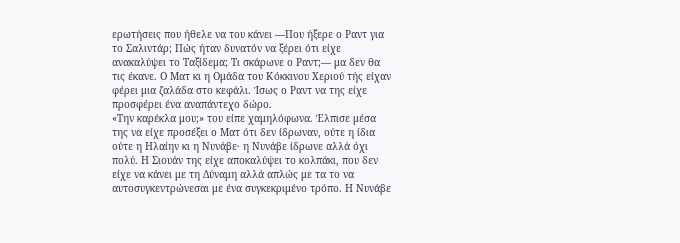ερωτήσεις που ήθελε να του κάνει —Που ήξερε ο Ραντ για το Σαλιντάρ; Πώς ήταν δυνατόν να ξέρει ότι είχε ανακαλύψει το Ταξίδεμα; Τι σκάρωνε ο Ραντ;— μα δεν θα τις έκανε. Ο Ματ κι η Ομάδα του Κόκκινου Χεριού τής είχαν φέρει μια ζαλάδα στο κεφάλι. Ίσως ο Ραντ να της είχε προσφέρει ένα αναπάντεχο δώρο.
«Την καρέκλα μου;» του είπε χαμηλόφωνα. Έλπισε μέσα της να είχε προσέξει ο Ματ ότι δεν ίδρωναν, ούτε η ίδια ούτε η Ηλαίην κι η Νυνάβε· η Νυνάβε ίδρωνε αλλά όχι πολύ. Η Σιουάν της είχε αποκαλύψει το κολπάκι, που δεν είχε να κάνει με τη Δύναμη αλλά απλώς με τα το να αυτοσυγκεντρώνεσαι με ένα συγκεκριμένο τρόπο. Η Νυνάβε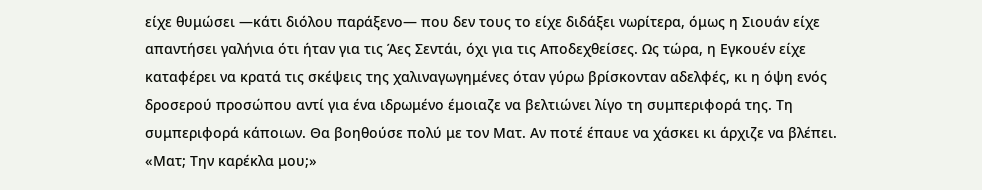είχε θυμώσει —κάτι διόλου παράξενο— που δεν τους το είχε διδάξει νωρίτερα, όμως η Σιουάν είχε απαντήσει γαλήνια ότι ήταν για τις Άες Σεντάι, όχι για τις Αποδεχθείσες. Ως τώρα, η Εγκουέν είχε καταφέρει να κρατά τις σκέψεις της χαλιναγωγημένες όταν γύρω βρίσκονταν αδελφές, κι η όψη ενός δροσερού προσώπου αντί για ένα ιδρωμένο έμοιαζε να βελτιώνει λίγο τη συμπεριφορά της. Τη συμπεριφορά κάποιων. Θα βοηθούσε πολύ με τον Ματ. Αν ποτέ έπαυε να χάσκει κι άρχιζε να βλέπει. «Ματ; Την καρέκλα μου;»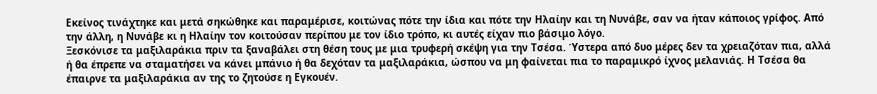Εκείνος τινάχτηκε και μετά σηκώθηκε και παραμέρισε, κοιτώνας πότε την ίδια και πότε την Ηλαίην και τη Νυνάβε, σαν να ήταν κάποιος γρίφος. Από την άλλη, η Νυνάβε κι η Ηλαίην τον κοιτούσαν περίπου με τον ίδιο τρόπο, κι αυτές είχαν πιο βάσιμο λόγο.
Ξεσκόνισε τα μαξιλαράκια πριν τα ξαναβάλει στη θέση τους με μια τρυφερή σκέψη για την Τσέσα. Ύστερα από δυο μέρες δεν τα χρειαζόταν πια, αλλά ή θα έπρεπε να σταματήσει να κάνει μπάνιο ή θα δεχόταν τα μαξιλαράκια, ώσπου να μη φαίνεται πια το παραμικρό ίχνος μελανιάς. Η Τσέσα θα έπαιρνε τα μαξιλαράκια αν της το ζητούσε η Εγκουέν.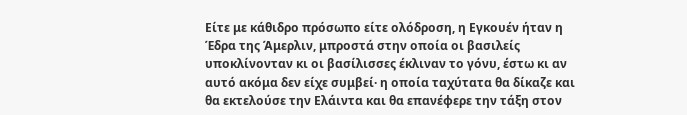Είτε με κάθιδρο πρόσωπο είτε ολόδροση, η Εγκουέν ήταν η Έδρα της Άμερλιν, μπροστά στην οποία οι βασιλείς υποκλίνονταν κι οι βασίλισσες έκλιναν το γόνυ, έστω κι αν αυτό ακόμα δεν είχε συμβεί· η οποία ταχύτατα θα δίκαζε και θα εκτελούσε την Ελάιντα και θα επανέφερε την τάξη στον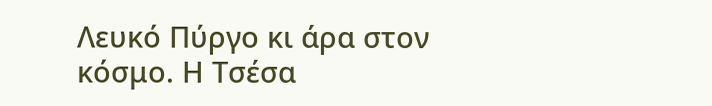Λευκό Πύργο κι άρα στον κόσμο. Η Τσέσα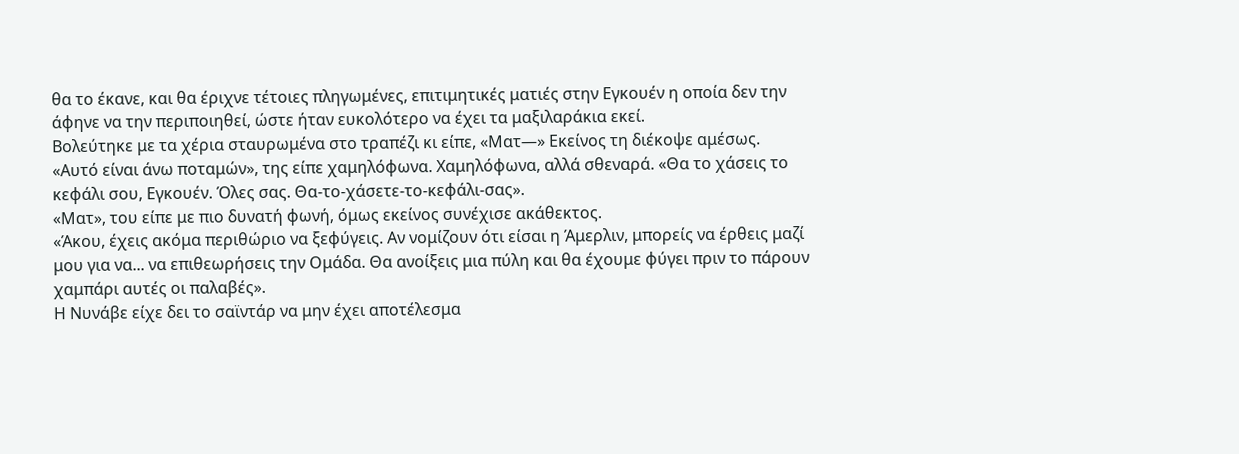θα το έκανε, και θα έριχνε τέτοιες πληγωμένες, επιτιμητικές ματιές στην Εγκουέν η οποία δεν την άφηνε να την περιποιηθεί, ώστε ήταν ευκολότερο να έχει τα μαξιλαράκια εκεί.
Βολεύτηκε με τα χέρια σταυρωμένα στο τραπέζι κι είπε, «Ματ—» Εκείνος τη διέκοψε αμέσως.
«Αυτό είναι άνω ποταμών», της είπε χαμηλόφωνα. Χαμηλόφωνα, αλλά σθεναρά. «Θα το χάσεις το κεφάλι σου, Εγκουέν. Όλες σας. Θα-το-χάσετε-το-κεφάλι-σας».
«Ματ», του είπε με πιο δυνατή φωνή, όμως εκείνος συνέχισε ακάθεκτος.
«Άκου, έχεις ακόμα περιθώριο να ξεφύγεις. Αν νομίζουν ότι είσαι η Άμερλιν, μπορείς να έρθεις μαζί μου για να... να επιθεωρήσεις την Ομάδα. Θα ανοίξεις μια πύλη και θα έχουμε φύγει πριν το πάρουν χαμπάρι αυτές οι παλαβές».
Η Νυνάβε είχε δει το σαϊντάρ να μην έχει αποτέλεσμα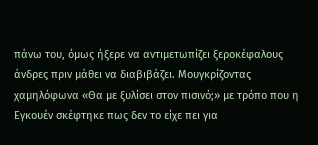πάνω του, όμως ήξερε να αντιμετωπίζει ξεροκέφαλους άνδρες πριν μάθει να διαβιβάζει. Μουγκρίζοντας χαμηλόφωνα «Θα με ξυλίσει στον πισινό;» με τρόπο που η Εγκουέν σκέφτηκε πως δεν το είχε πει για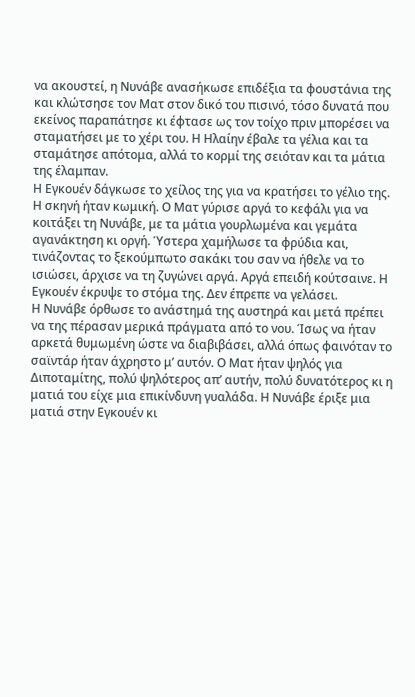να ακουστεί, η Νυνάβε ανασήκωσε επιδέξια τα φουστάνια της και κλώτσησε τον Ματ στον δικό του πισινό, τόσο δυνατά που εκείνος παραπάτησε κι έφτασε ως τον τοίχο πριν μπορέσει να σταματήσει με το χέρι του. Η Ηλαίην έβαλε τα γέλια και τα σταμάτησε απότομα, αλλά το κορμί της σειόταν και τα μάτια της έλαμπαν.
Η Εγκουέν δάγκωσε το χείλος της για να κρατήσει το γέλιο της. Η σκηνή ήταν κωμική. Ο Ματ γύρισε αργά το κεφάλι για να κοιτάξει τη Νυνάβε, με τα μάτια γουρλωμένα και γεμάτα αγανάκτηση κι οργή. Ύστερα χαμήλωσε τα φρύδια και, τινάζοντας το ξεκούμπωτο σακάκι του σαν να ήθελε να το ισιώσει, άρχισε να τη ζυγώνει αργά. Αργά επειδή κούτσαινε. Η Εγκουέν έκρυψε το στόμα της. Δεν έπρεπε να γελάσει.
Η Νυνάβε όρθωσε το ανάστημά της αυστηρά και μετά πρέπει να της πέρασαν μερικά πράγματα από το νου. Ίσως να ήταν αρκετά θυμωμένη ώστε να διαβιβάσει, αλλά όπως φαινόταν το σαϊντάρ ήταν άχρηστο μ’ αυτόν. Ο Ματ ήταν ψηλός για Διποταμίτης, πολύ ψηλότερος απ’ αυτήν, πολύ δυνατότερος κι η ματιά του είχε μια επικίνδυνη γυαλάδα. Η Νυνάβε έριξε μια ματιά στην Εγκουέν κι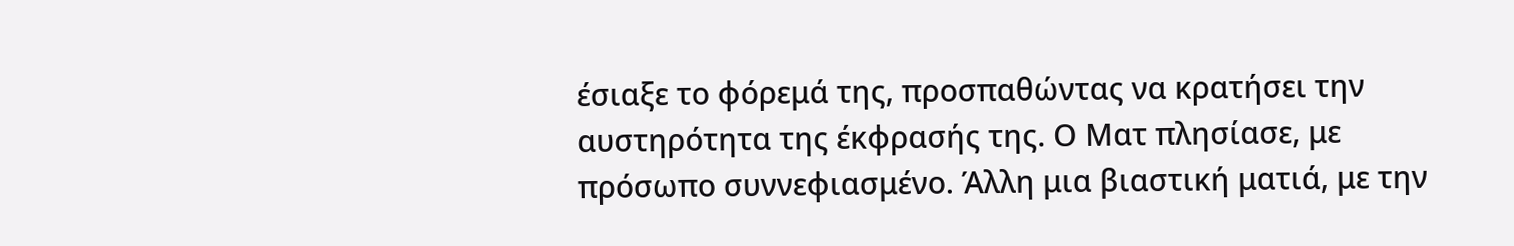έσιαξε το φόρεμά της, προσπαθώντας να κρατήσει την αυστηρότητα της έκφρασής της. Ο Ματ πλησίασε, με πρόσωπο συννεφιασμένο. Άλλη μια βιαστική ματιά, με την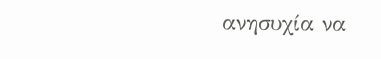ανησυχία να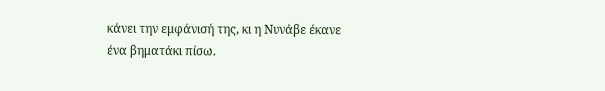κάνει την εμφάνισή της, κι η Νυνάβε έκανε ένα βηματάκι πίσω.